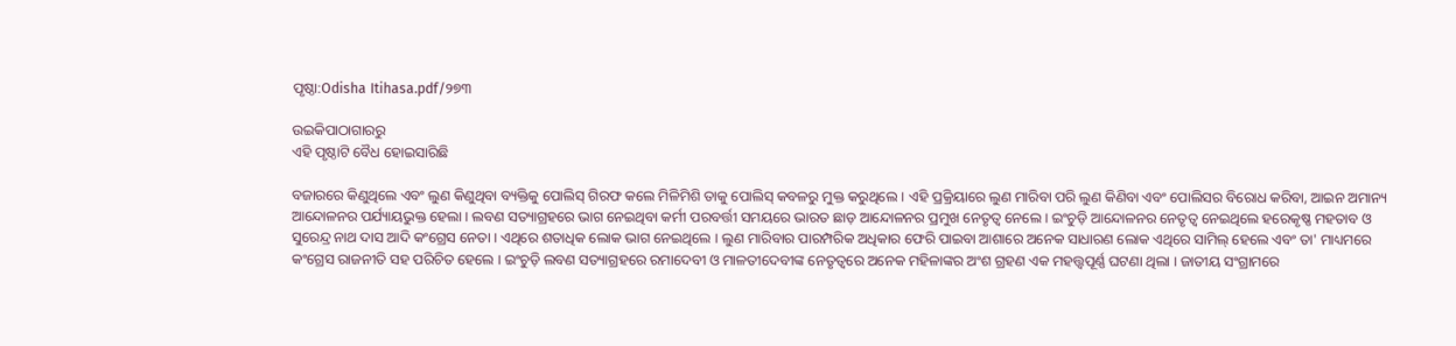ପୃଷ୍ଠା:Odisha Itihasa.pdf/୨୭୩

ଉଇକିପାଠାଗାର‌ରୁ
ଏହି ପୃଷ୍ଠାଟି ବୈଧ ହୋଇସାରିଛି

ବଜାରରେ କିଣୁଥିଲେ ଏବଂ ଲୁଣ କିଣୁଥିବା ବ୍ୟକ୍ତିକୁ ପୋଲିସ୍‍ ଗିରଫ କଲେ ମିଳିମିଶି ତାକୁ ପୋଲିସ୍‍ କବଳରୁ ମୁକ୍ତ କରୁଥିଲେ । ଏହି ପ୍ରକ୍ରିୟାରେ ଲୁଣ ମାରିବା ପରି ଲୁଣ କିଣିବା ଏବଂ ପୋଲିସର ବିରୋଧ କରିବା, ଆଇନ ଅମାନ୍ୟ ଆନ୍ଦୋଳନର ପର୍ଯ୍ୟାୟଭୁକ୍ତ ହେଲା । ଲବଣ ସତ୍ୟାଗ୍ରହରେ ଭାଗ ନେଇଥିବା କର୍ମୀ ପରବର୍ତ୍ତୀ ସମୟରେ ଭାରତ ଛାଡ଼ ଆନ୍ଦୋଳନର ପ୍ରମୁଖ ନେତୃତ୍ୱ ନେଲେ । ଇଂଚୁଡ଼ି ଆନ୍ଦୋଳନର ନେତୃତ୍ୱ ନେଇଥିଲେ ହରେକୃଷ୍ଣ ମହତାବ ଓ ସୁରେନ୍ଦ୍ର ନାଥ ଦାସ ଆଦି କଂଗ୍ରେସ ନେତା । ଏଥିରେ ଶତାଧିକ ଲୋକ ଭାଗ ନେଇଥିଲେ । ଲୁଣ ମାରିବାର ପାରମ୍ପରିକ ଅଧିକାର ଫେରି ପାଇବା ଆଶାରେ ଅନେକ ସାଧାରଣ ଲୋକ ଏଥିରେ ସାମିଲ୍‍ ହେଲେ ଏବଂ ତା' ମାଧ୍ୟମରେ କଂଗ୍ରେସ ରାଜନୀତି ସହ ପରିଚିତ ହେଲେ । ଇଂଚୁଡ଼ି ଲବଣ ସତ୍ୟାଗ୍ରହରେ ରମାଦେବୀ ଓ ମାଳତୀଦେବୀଙ୍କ ନେତୃତ୍ୱରେ ଅନେକ ମହିଳାଙ୍କର ଅଂଶ ଗ୍ରହଣ ଏକ ମହତ୍ତ୍ୱପୂର୍ଣ୍ଣ ଘଟଣା ଥିଲା । ଜାତୀୟ ସଂଗ୍ରାମରେ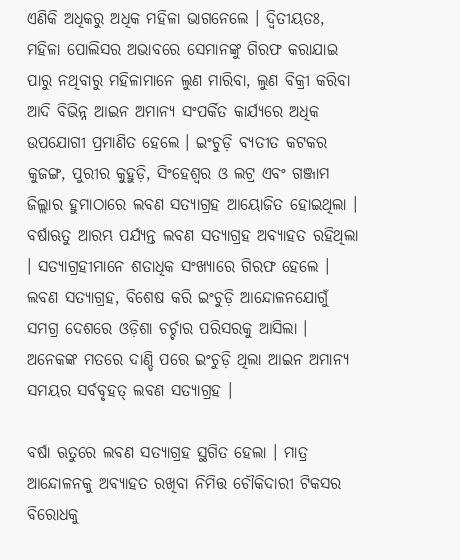ଏଣିକି ଅଧିକରୁ ଅଧିକ ମହିଳା ଭାଗନେଲେ । ଦ୍ୱିତୀୟତଃ, ମହିଳା ପୋଲିସର ଅଭାବରେ ସେମାନଙ୍କୁ ଗିରଫ କରାଯାଇ ପାରୁ ନଥିବାରୁ ମହିଳାମାନେ ଲୁଣ ମାରିବା, ଲୁଣ ବିକ୍ରୀ କରିବା ଆଦି ବିଭିନ୍ନ ଆଇନ ଅମାନ୍ୟ ସଂପର୍କିତ କାର୍ଯ୍ୟରେ ଅଧିକ ଉପଯୋଗୀ ପ୍ରମାଣିତ ହେଲେ । ଇଂଚୁଡ଼ି ବ୍ୟତୀତ କଟକର କୁଜଙ୍ଗ, ପୁରୀର କୁହୁଡ଼ି, ସିଂହେଶ୍ୱର ଓ ଲଟ୍ର ଏବଂ ଗଞ୍ଜାମ ଜିଲ୍ଲାର ହୁମାଠାରେ ଲବଣ ସତ୍ୟାଗ୍ରହ ଆୟୋଜିତ ହୋଇଥିଲା । ବର୍ଷାଋତୁ ଆରମ୍ଭ ପର୍ଯ୍ୟନ୍ତ ଲବଣ ସତ୍ୟାଗ୍ରହ ଅବ୍ୟାହତ ରହିଥିଲା । ସତ୍ୟାଗ୍ରହୀମାନେ ଶତାଧିକ ସଂଖ୍ୟାରେ ଗିରଫ ହେଲେ । ଲବଣ ସତ୍ୟାଗ୍ରହ, ବିଶେଷ କରି ଇଂଚୁଡ଼ି ଆନ୍ଦୋଳନଯୋଗୁଁ ସମଗ୍ର ଦେଶରେ ଓଡ଼ିଶା ଚର୍ଚ୍ଚାର ପରିସରକୁ ଆସିଲା । ଅନେକଙ୍କ ମତରେ ଦାଣ୍ଡି ପରେ ଇଂଚୁଡ଼ି ଥିଲା ଆଇନ ଅମାନ୍ୟ ସମୟର ସର୍ବବୃହତ୍‍ ଲବଣ ସତ୍ୟାଗ୍ରହ ।

ବର୍ଷା ଋତୁରେ ଲବଣ ସତ୍ୟାଗ୍ରହ ସ୍ଥଗିତ ହେଲା । ମାତ୍ର ଆନ୍ଦୋଳନକୁ ଅବ୍ୟାହତ ରଖିବା ନିମିତ୍ତ ଚୌକିଦାରୀ ଟିକସର ବିରୋଧକୁ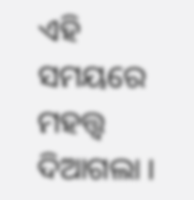ଏହି ସମୟରେ ମହତ୍ତ୍ୱ ଦିଆଗଲା ।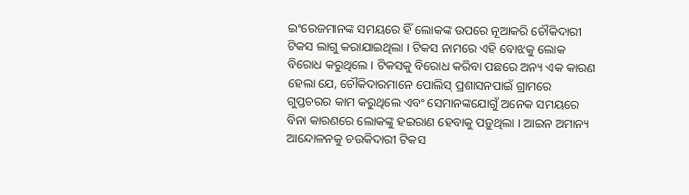ଇଂରେଜମାନଙ୍କ ସମୟରେ ହିଁ ଲୋକଙ୍କ ଉପରେ ନୂଆକରି ଚୌକିଦାରୀ ଟିକସ ଲାଗୁ କରାଯାଇଥିଲା । ଟିକସ ନାମରେ ଏହି ବୋଝକୁ ଲୋକ ବିରୋଧ କରୁଥିଲେ । ଟିକସକୁ ବିରୋଧ କରିବା ପଛରେ ଅନ୍ୟ ଏକ କାରଣ ହେଲା ଯେ, ଚୌକିଦାରମାନେ ପୋଲିସ୍‍ ପ୍ରଶାସନପାଇଁ ଗ୍ରାମରେ ଗୁପ୍ତଚରର କାମ କରୁଥିଲେ ଏବଂ ସେମାନଙ୍କଯୋଗୁଁ ଅନେକ ସମୟରେ ବିନା କାରଣରେ ଲୋକଙ୍କୁ ହଇରାଣ ହେବାକୁ ପଡ଼ୁଥିଲା । ଆଇନ ଅମାନ୍ୟ ଆନ୍ଦୋଳନକୁ ଚଉକିଦାରୀ ଟିକସ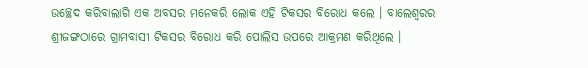ଉଚ୍ଛେଦ କରିବାଲାଗି ଏକ ଅବସର ମନେକରି ଲୋକ ଏହି ଟିକସର ବିରୋଧ କଲେ । ବାଲେଶ୍ୱରର ଶ୍ରୀଜଙ୍ଗଠାରେ ଗ୍ରାମବାସୀ ଟିକସର ବିରୋଧ କରି ପୋଲିସ ଉପରେ ଆକ୍ରମଣ କରିଥିଲେ ।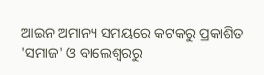ଆଇନ ଅମାନ୍ୟ ସମୟରେ କଟକରୁ ପ୍ରକାଶିତ 'ସମାଜ' ଓ ବାଲେଶ୍ୱରରୁ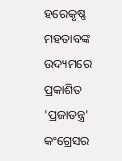ହରେକୃଷ୍ଣ ମହତାବଙ୍କ ଉଦ୍ୟମରେ ପ୍ରକାଶିତ 'ପ୍ରଜାତନ୍ତ୍ର' କଂଗ୍ରେସର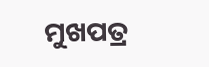ମୁଖପତ୍ର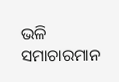ଭଳି ସମାଚାରମାନ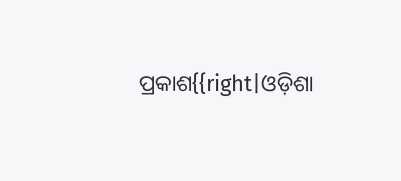ପ୍ରକାଶ{{right|ଓଡ଼ିଶା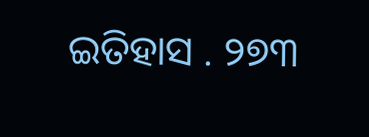ଇତିହାସ . ୨୭୩